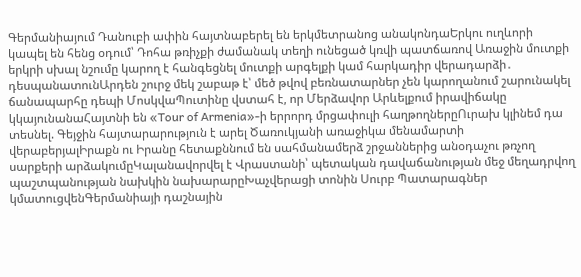Գերմանիայում Դանուբի ափին հայտնաբերել են երկմետրանոց անակոնդաԵրկու ուղևորի կապել են հենց օդում՝ Դոհա թռիչքի ժամանակ տեղի ունեցած կռվի պատճառով Առաջին մուտքի երկրի սխալ նշումը կարող է հանգեցնել մուտքի արգելքի կամ հարկադիր վերադարձի․ դեսպանատունԱրդեն շուրջ մեկ շաբաթ է՝ մեծ թվով բեռնատարներ չեն կարողանում շարունակել ճանապարհը դեպի ՄոսկվաՊուտինը վստահ է, որ Մերձավոր Արևելքում իրավիճակը կկայունանաՀայտնի են «Tour of Armenia»-ի երրորդ մրցափուլի հաղթողներըՈւրախ կլինեմ դա տեսնել. Գեյջին հայտարարություն է արել Ծառուկյանի առաջիկա մենամարտի վերաբերյալԻրաքն ու Իրանը հետաքննում են սահմանամերձ շրջաններից անօդաչու թռչող սարքերի արձակումըԿալանավորվել է Վրաստանի՝ պետական դավաճանության մեջ մեղադրվող պաշտպանության նախկին նախարարըԽաչվերացի տոնին Սուրբ Պատարագներ կմատուցվենԳերմանիայի դաշնային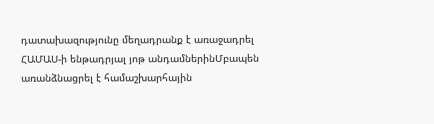դատախազությունը մեղադրանք է առաջադրել ՀԱՄԱՍ-ի ենթադրյալ յոթ անդամներինՄբապեն առանձնացրել է համաշխարհային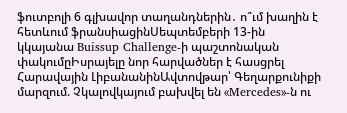ֆուտբոլի 6 գլխավոր տաղանդներին․ ո՞ւմ խաղին է հետևում ֆրանսիացինՍեպտեմբերի 13-ին կկայանա Buissup Challenge-ի պաշտոնական փակումըԻսրայելը նոր հարվածներ է հասցրել Հարավային ԼիբանանինԱվտովթար՝ Գեղարքունիքի մարզում. Չկալովկայում բախվել են «Mercedes»-ն ու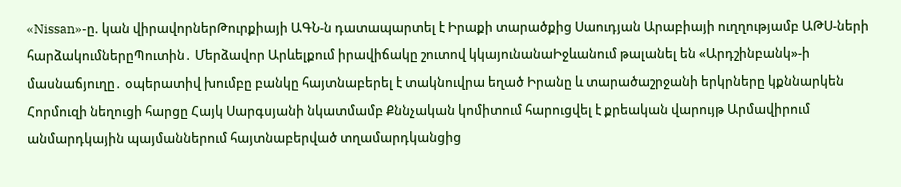«Nissan»-ը. կան վիրավորներԹուրքիայի ԱԳՆ-ն դատապարտել է Իրաքի տարածքից Սաուդյան Արաբիայի ուղղությամբ ԱԹՍ-ների հարձակումներըՊուտին․ Մերձավոր Արևելքում իրավիճակը շուտով կկայունանաԻջևանում թալանել են «Արդշինբանկ»-ի մասնաճյուղը․ օպերատիվ խումբը բանկը հայտնաբերել է տակնուվրա եղած Իրանը և տարածաշրջանի երկրները կքննարկեն Հորմուզի նեղուցի հարցը Հայկ Սարգսյանի նկատմամբ Քննչական կոմիտում հարուցվել է քրեական վարույթ Արմավիրում անմարդկային պայմաններում հայտնաբերված տղամարդկանցից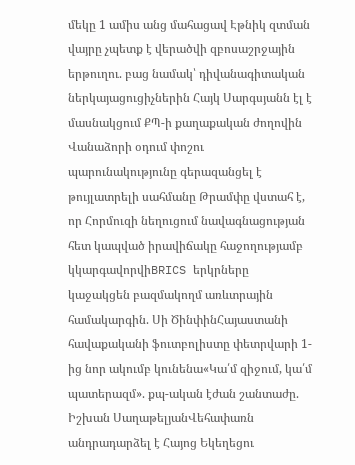մեկը 1 ամիս անց մահացավ Էթնիկ զտման վայրը չպետք է վերածվի զբոսաշրջային երթուղու. բաց նամակ՝ դիվանագիտական ներկայացուցիչներին Հայկ Սարգսյանն էլ է մասնակցում ՔՊ-ի քաղաքական ժողովին Վանաձորի օդում փոշու պարունակությունը գերազանցել է թույլատրելի սահմանը Թրամփը վստահ է, որ Հորմուզի նեղուցում նավագնացության հետ կապված իրավիճակը հաջողությամբ կկարգավորվիBRICS երկրները կաջակցեն բազմակողմ առևտրային համակարգին. Սի ԾինփինՀայաստանի հավաքականի ֆուտբոլիստը փետրվարի 1-ից նոր ակումբ կունենա«Կա՛մ զիջում, կա՛մ պատերազմ». քպ-ական էժան շանտաժը. Իշխան ՍաղաթելյանՎեհափառն անդրադարձել է Հայոց Եկեղեցու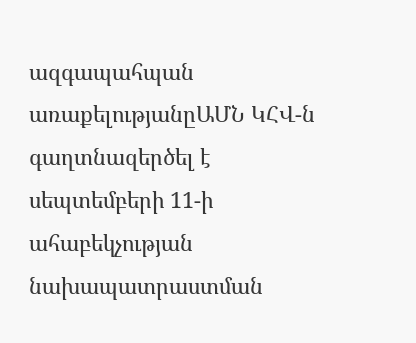ազգապահպան առաքելությանըԱՄՆ ԿՀՎ-ն գաղտնազերծել է սեպտեմբերի 11-ի ահաբեկչության նախապատրաստման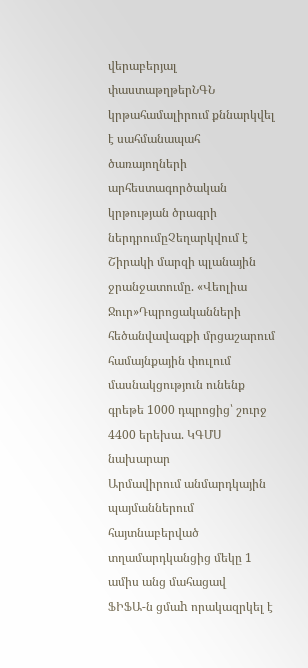վերաբերյալ փաստաթղթերՆԳՆ կրթահամալիրում քննարկվել է սահմանապահ ծառայողների արհեստագործական կրթության ծրագրի ներդրումըՉեղարկվում է Շիրակի մարզի պլանային ջրանջատումը. «Վեոլիա Ջուր»Դպրոցականների հեծանվավազքի մրցաշարում համայնքային փուլում մասնակցություն ունենք գրեթե 1000 դպրոցից՝ շուրջ 4400 երեխա. ԿԳՄՍ նախարար
Արմավիրում անմարդկային պայմաններում հայտնաբերված տղամարդկանցից մեկը 1 ամիս անց մահացավ
ՖԻՖԱ-ն ցմաh որակազրկել է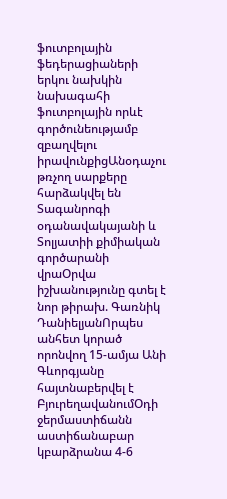ֆուտբոլային ֆեդերացիաների երկու նախկին նախագահի ֆուտբոլային որևէ գործունեությամբ զբաղվելու իրավունքիցԱնօդաչու թռչող սարքերը հարձակվել են Տագանրոգի օդանավակայանի և Տոլյատիի քիմիական գործարանի վրաՕրվա իշխանությունը գտել է նոր թիրախ. Գառնիկ ԴանիելյանՈրպես անհետ կորած որոնվող 15-ամյա Անի Գևորգյանը հայտնաբերվել է ԲյուրեղավանումՕդի ջերմաստիճանն աստիճանաբար կբարձրանա 4-6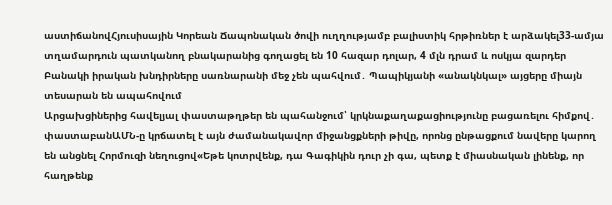աստիճանովՀյուսիսային Կորեան Ճապոնական ծովի ուղղությամբ բալիստիկ հրթիռներ է արձակել33-ամյա տղամարդուն պատկանող բնակարանից գողացել են 10 հազար դոլար, 4 մլն դրամ և ոսկյա զարդեր
Բանակի իրական խնդիրները սառնարանի մեջ չեն պահվում․ Պապիկյանի «անակնկալ» այցերը միայն տեսարան են ապահովում
Արցախցիներից հավելյալ փաստաթղթեր են պահանջում՝ կրկնաքաղաքացիությունը բացառելու հիմքով․ փաստաբանԱՄՆ-ը կրճատել է այն ժամանակավոր միջանցքների թիվը, որոնց ընթացքում նավերը կարող են անցնել Հորմուզի նեղուցով«Եթե կոտրվենք, դա Գագիկին դուր չի գա, պետք է միասնական լինենք, որ հաղթենք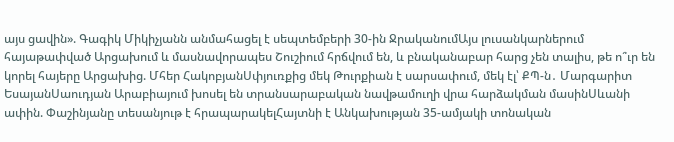այս ցավին». Գագիկ Միկիչյանն անմահացել է սեպտեմբերի 30-ին ՋրականումԱյս լուսանկարներում հայաթափված Արցախում և մասնավորապես Շուշիում հրճվում են, և բնականաբար հարց չեն տալիս, թե ո՞ւր են կորել հայերը Արցախից. Մհեր ՀակոբյանՍփյուռքից մեկ Թուրքիան է սարսափում, մեկ էլ՝ ՔՊ-ն․ Մարգարիտ ԵսայանՍաուդյան Արաբիայում խոսել են տրանսարաբական նավթամուղի վրա հարձակման մասինՍևանի ափին. Փաշինյանը տեսանյութ է հրապարակելՀայտնի է Անկախության 35-ամյակի տոնական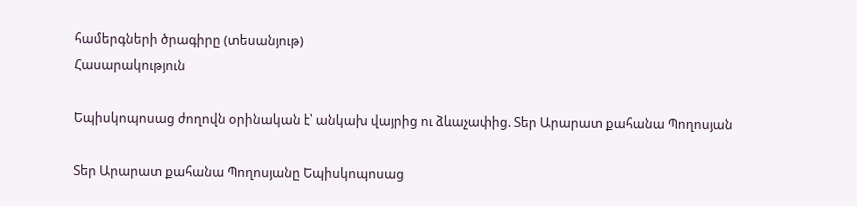համերգների ծրագիրը (տեսանյութ)
Հասարակություն

Եպիսկոպոսաց ժողովն օրինական է՝ անկախ վայրից ու ձևաչափից. Տեր Արարատ քահանա Պողոսյան

Տեր Արարատ քահանա Պողոսյանը Եպիսկոպոսաց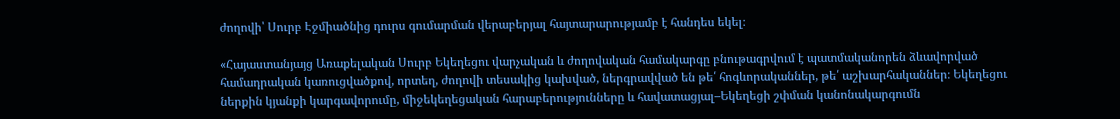ժողովի՝ Սուրբ Էջմիածնից դուրս գումարման վերաբերյալ հայտարարությամբ է հանդես եկել։

«Հայաստանյայց Առաքելական Սուրբ Եկեղեցու վարչական և ժողովական համակարգը բնութագրվում է պատմականորեն ձևավորված համադրական կառուցվածքով, որտեղ, ժողովի տեսակից կախված, ներգրավված են թե՛ հոգևորականներ, թե՛ աշխարհականներ։ Եկեղեցու ներքին կյանքի կարգավորումը, միջեկեղեցական հարաբերությունները և հավատացյալ–Եկեղեցի շփման կանոնակարգումն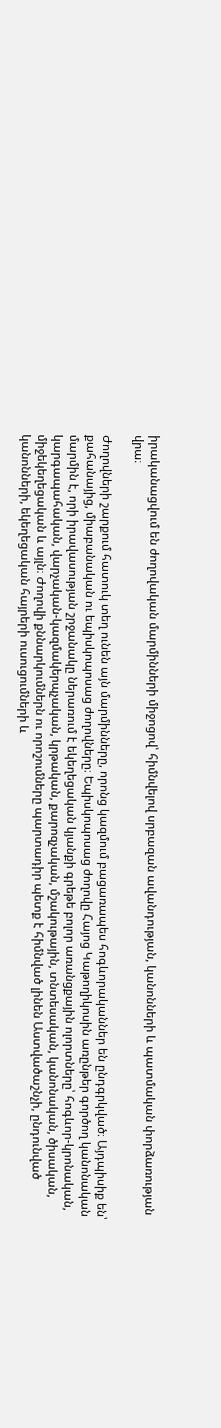իրականացվում են ժողովական մարմինների միջոցով՝ հիմնվելով սրբազան ավանդության, կանոնների և պատմական փորձառության վրա։

Ժողովների շարքում հատուկ տեղ ունեն այն մարմինները, որոնց կազմում բացառապես հոգևորականներ են ընդգրկված։ Այդպիսիք են՝ քահանայից, միաբանական ու եպիսկոպոսաց ժողովները։ Եպիսկոպոսաց ժողովը Հայոց Կաթողիկոսին առընթեր գործող կանոնական մարմին է, որի իրավասության շրջանակը ներառում է եկեղեցական կյանքի գրեթե բոլոր առանցքային ոլորտները՝ հոգևոր-կրոնական, կարգապահական, վարչական-կազմակերպչական, կրթական, քարոզչական, մշակութային, տնտեսական, կանոնական, ծիսական, միջեկեղեցական և այլն։ Ժողովի քննարկումներն ու որոշումները պարտադիր պետք է հիմնված լինեն Աստվածաշնչի, ընդունված կանոնների, եկեղեցական հայրերի ուսուցումների և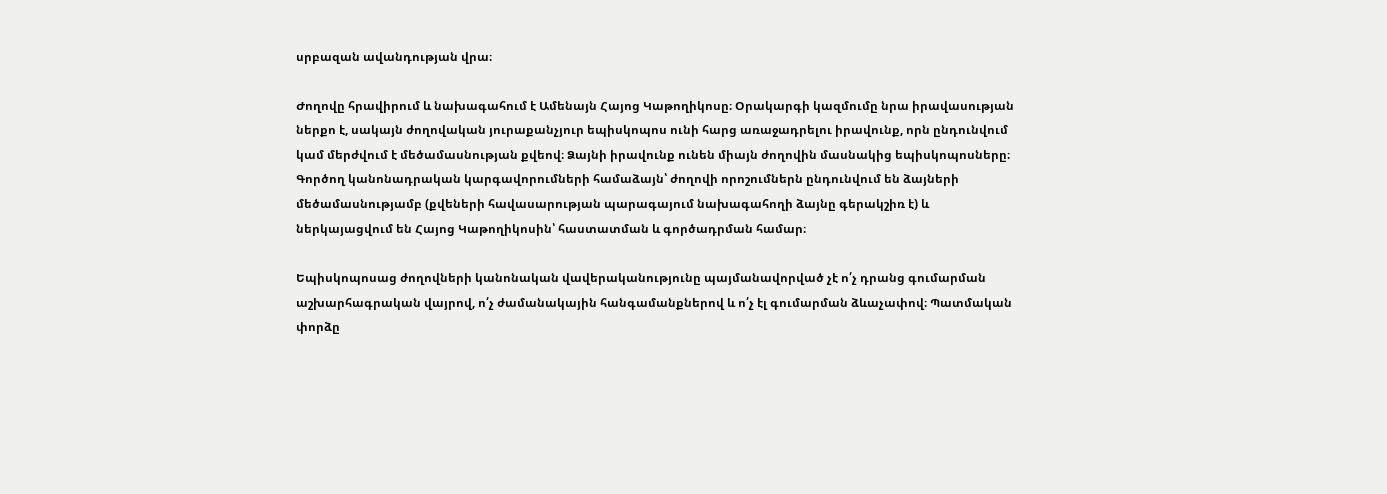սրբազան ավանդության վրա։

Ժողովը հրավիրում և նախագահում է Ամենայն Հայոց Կաթողիկոսը։ Օրակարգի կազմումը նրա իրավասության ներքո է, սակայն ժողովական յուրաքանչյուր եպիսկոպոս ունի հարց առաջադրելու իրավունք, որն ընդունվում կամ մերժվում է մեծամասնության քվեով։ Ձայնի իրավունք ունեն միայն ժողովին մասնակից եպիսկոպոսները։ Գործող կանոնադրական կարգավորումների համաձայն՝ ժողովի որոշումներն ընդունվում են ձայների մեծամասնությամբ (քվեների հավասարության պարագայում նախագահողի ձայնը գերակշիռ է) և ներկայացվում են Հայոց Կաթողիկոսին՝ հաստատման և գործադրման համար։

Եպիսկոպոսաց ժողովների կանոնական վավերականությունը պայմանավորված չէ ո՛չ դրանց գումարման աշխարհագրական վայրով, ո՛չ ժամանակային հանգամանքներով և ո՛չ էլ գումարման ձևաչափով։ Պատմական փորձը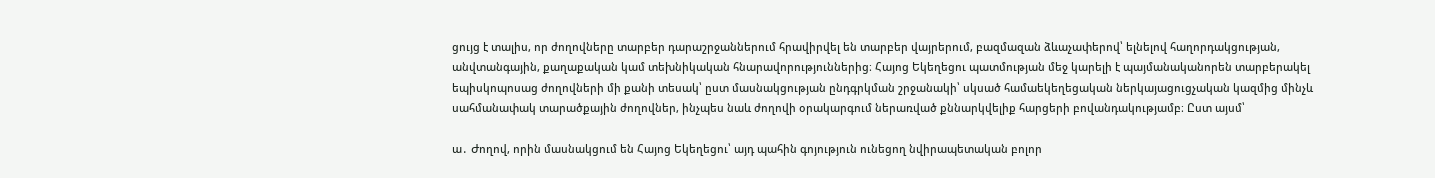ցույց է տալիս, որ ժողովները տարբեր դարաշրջաններում հրավիրվել են տարբեր վայրերում, բազմազան ձևաչափերով՝ ելնելով հաղորդակցության, անվտանգային, քաղաքական կամ տեխնիկական հնարավորություններից։ Հայոց Եկեղեցու պատմության մեջ կարելի է պայմանականորեն տարբերակել եպիսկոպոսաց ժողովների մի քանի տեսակ՝ ըստ մասնակցության ընդգրկման շրջանակի՝ սկսած համաեկեղեցական ներկայացուցչական կազմից մինչև սահմանափակ տարածքային ժողովներ, ինչպես նաև ժողովի օրակարգում ներառված քննարկվելիք հարցերի բովանդակությամբ։ Ըստ այսմ՝

ա․ Ժողով, որին մասնակցում են Հայոց Եկեղեցու՝ այդ պահին գոյություն ունեցող նվիրապետական բոլոր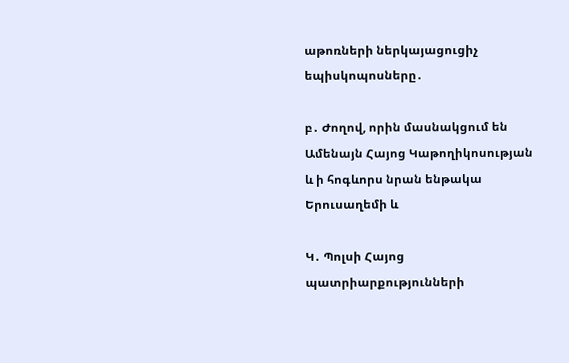աթոռների ներկայացուցիչ եպիսկոպոսները․

բ․ Ժողով, որին մասնակցում են Ամենայն Հայոց Կաթողիկոսության և ի հոգևորս նրան ենթակա Երուսաղեմի և

Կ․ Պոլսի Հայոց պատրիարքությունների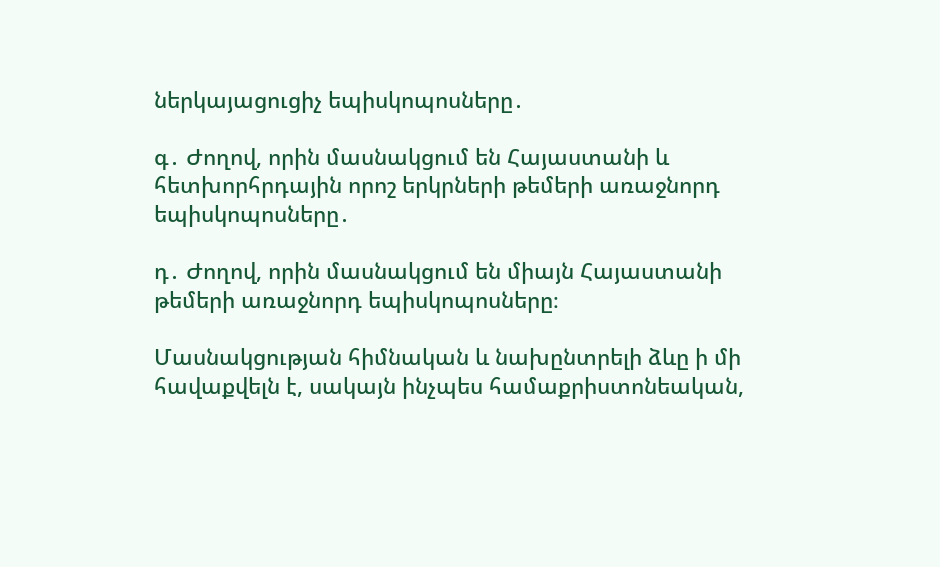ներկայացուցիչ եպիսկոպոսները․

գ․ Ժողով, որին մասնակցում են Հայաստանի և հետխորհրդային որոշ երկրների թեմերի առաջնորդ եպիսկոպոսները․

դ․ Ժողով, որին մասնակցում են միայն Հայաստանի թեմերի առաջնորդ եպիսկոպոսները։

Մասնակցության հիմնական և նախընտրելի ձևը ի մի հավաքվելն է, սակայն ինչպես համաքրիստոնեական,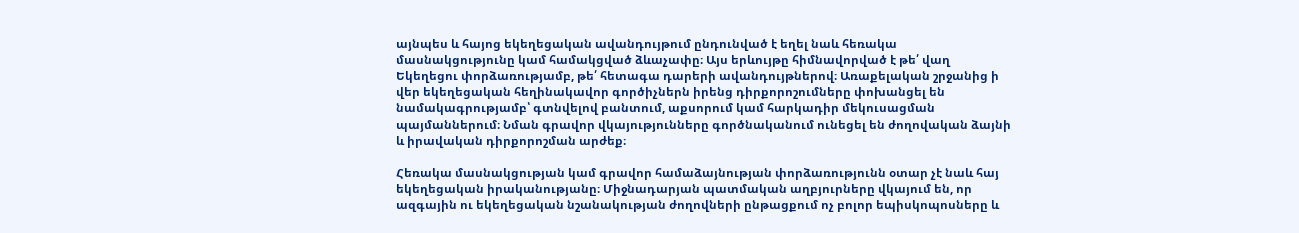այնպես և հայոց եկեղեցական ավանդույթում ընդունված է եղել նաև հեռակա մասնակցությունը կամ համակցված ձևաչափը։ Այս երևույթը հիմնավորված է թե՛ վաղ Եկեղեցու փորձառությամբ, թե՛ հետագա դարերի ավանդույթներով։ Առաքելական շրջանից ի վեր եկեղեցական հեղինակավոր գործիչներն իրենց դիրքորոշումները փոխանցել են նամակագրությամբ՝ գտնվելով բանտում, աքսորում կամ հարկադիր մեկուսացման պայմաններում։ Նման գրավոր վկայությունները գործնականում ունեցել են ժողովական ձայնի և իրավական դիրքորոշման արժեք։

Հեռակա մասնակցության կամ գրավոր համաձայնության փորձառությունն օտար չէ նաև հայ եկեղեցական իրականությանը։ Միջնադարյան պատմական աղբյուրները վկայում են, որ ազգային ու եկեղեցական նշանակության ժողովների ընթացքում ոչ բոլոր եպիսկոպոսները և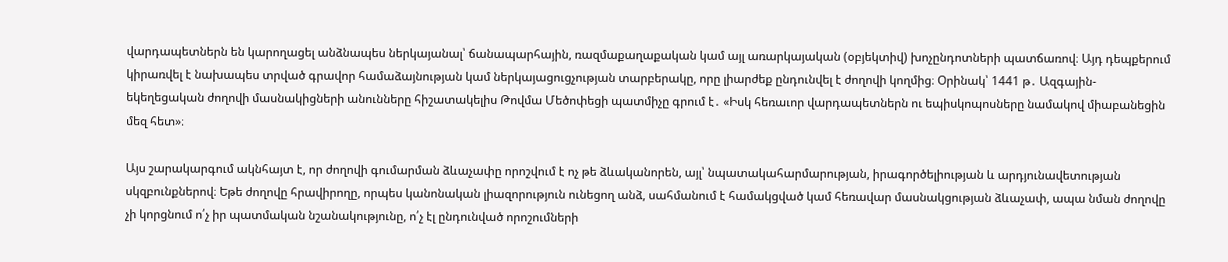վարդապետներն են կարողացել անձնապես ներկայանալ՝ ճանապարհային, ռազմաքաղաքական կամ այլ առարկայական (օբյեկտիվ) խոչընդոտների պատճառով։ Այդ դեպքերում կիրառվել է նախապես տրված գրավոր համաձայնության կամ ներկայացուցչության տարբերակը, որը լիարժեք ընդունվել է ժողովի կողմից։ Օրինակ՝ 1441 թ․ Ազգային-եկեղեցական ժողովի մասնակիցների անունները հիշատակելիս Թովմա Մեծոփեցի պատմիչը գրում է․ «Իսկ հեռաւոր վարդապետներն ու եպիսկոպոսները նամակով միաբանեցին մեզ հետ»։

Այս շարակարգում ակնհայտ է, որ ժողովի գումարման ձևաչափը որոշվում է ոչ թե ձևականորեն, այլ՝ նպատակահարմարության, իրագործելիության և արդյունավետության սկզբունքներով։ Եթե ժողովը հրավիրողը, որպես կանոնական լիազորություն ունեցող անձ, սահմանում է համակցված կամ հեռավար մասնակցության ձևաչափ, ապա նման ժողովը չի կորցնում ո՛չ իր պատմական նշանակությունը, ո՛չ էլ ընդունված որոշումների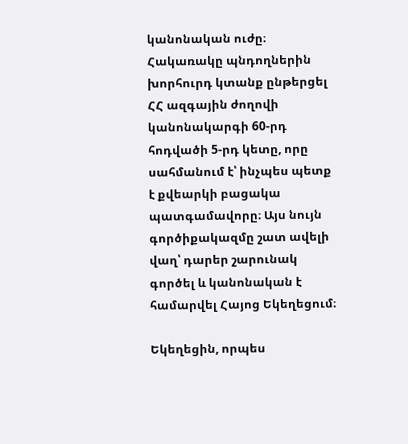կանոնական ուժը։ Հակառակը պնդողներին խորհուրդ կտանք ընթերցել ՀՀ ազգային ժողովի կանոնակարգի 60-րդ հոդվածի 5-րդ կետը, որը սահմանում է՝ ինչպես պետք է քվեարկի բացակա պատգամավորը։ Այս նույն գործիքակազմը շատ ավելի վաղ՝ դարեր շարունակ գործել և կանոնական է համարվել Հայոց Եկեղեցում։

Եկեղեցին, որպես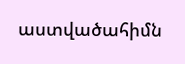աստվածահիմն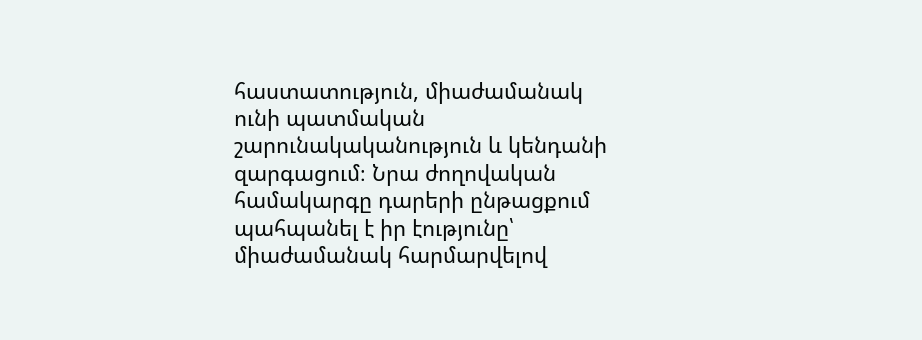հաստատություն, միաժամանակ ունի պատմական շարունակականություն և կենդանի զարգացում։ Նրա ժողովական համակարգը դարերի ընթացքում պահպանել է իր էությունը՝ միաժամանակ հարմարվելով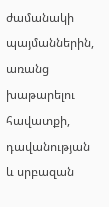ժամանակի պայմաններին, առանց խաթարելու հավատքի, դավանության և սրբազան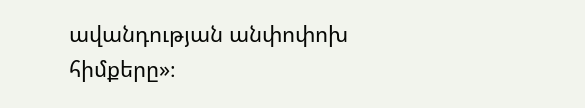ավանդության անփոփոխ հիմքերը»։